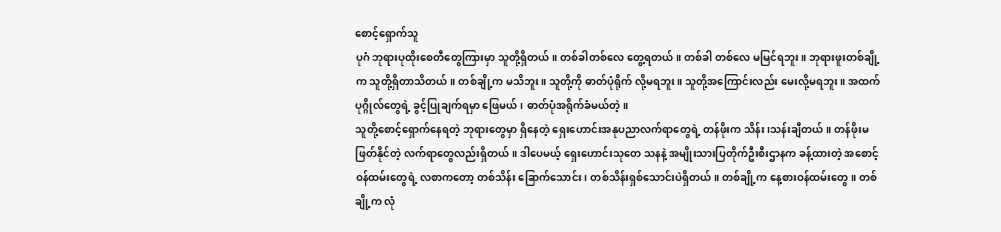စောင့်ရှောက်သူ
ပုဂံ ဘုရားပုထိုးစေတီတွေကြားမှာ သူတို့ရှိတယ်။ တစ်ခါတစ်လေ တွေ့ရတယ်။ တစ်ခါ တစ်လေ မမြင်ရဘူး။ ဘုရားဖူးတစ်ချို့က သူတို့ရှိတာသိတယ်။ တစ်ချို့က မသိဘူး။ သူတို့ကို ဓာတ်ပုံရိုက် လို့မရဘူး။ သူတို့အကြောင်းလည်း မေးလို့မရဘူး။ အထက်ပုဂ္ဂိုလ်တွေရဲ့ ခွင့်ပြုချက်ရမှာ ဖြေမယ်၊ ဓာတ်ပုံအရိုက်ခံမယ်တဲ့။
သူတို့စောင့်ရှောက်နေရတဲ့ ဘုရားတွေမှာ ရှိနေတဲ့ ရှေးဟောင်းအနုပညာလက်ရာတွေရဲ့ တန်ဖိုးက သိန်း၊သန်းချီတယ်။ တန်ဖိုးမဖြတ်နိုင်တဲ့ လက်ရာတွေလည်းရှိတယ်။ ဒါပေမယ့် ရှေးဟောင်းသုတေ သနနဲ့ အမျိုးသားပြတိုက်ဦးစီးဌာနက ခန့်ထားတဲ့ အစောင့်ဝန်ထမ်းတွေရဲ့ လစာကတော့ တစ်သိန်း ခြောက်သောင်း၊ တစ်သိန်းရှစ်သောင်းပဲရှိတယ်။ တစ်ချို့က နေ့စားဝန်ထမ်းတွေ။ တစ်ချို့က လုံ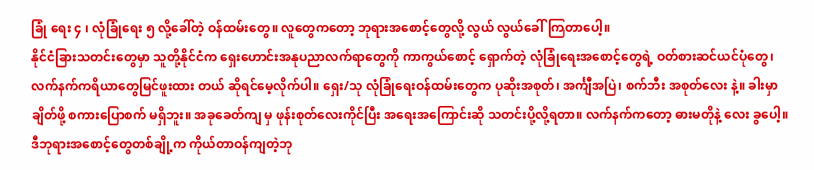ခြုံ ရေး ၄ ၊ လုံခြုံရေး ၅ လို့ခေါ်တဲ့ ဝန်ထမ်းတွေ။ လူတွေကတော့ ဘုရားအစောင့်တွေလို့ လွယ် လွယ်ခေါ်ကြတာပေါ့။
နိုင်ငံခြားသတင်းတွေမှာ သူတို့နိုင်ငံက ရှေးဟောင်းအနုပညာလက်ရာတွေကို ကာကွယ်စောင့် ရှောက်တဲ့ လုံခြုံရေးအစောင့်တွေရဲ့ ဝတ်စားဆင်ယင်ပုံတွေ၊ လက်နက်ကရိယာတွေမြင်ဖူးထား တယ် ဆိုရင်မေ့လိုက်ပါ။ ရှေး/သု လုံခြုံရေးဝန်ထမ်းတွေက ပုဆိုးအစုတ်၊ အင်္ကျီအပြဲ၊ စက်ဘီး အစုတ်လေး နဲ့။ ခါးမှာ ချိတ်ဖို့ စကားပြောစက် မရှိဘူး။ အခုခေတ်ကျ မှ ဖုန်းစုတ်လေးကိုင်ပြီး အရေးအကြောင်းဆို သတင်းပို့လို့ရတာ။ လက်နက်ကတော့ ဓားမတိုနဲ့ လေး ခွပေါ့။
ဒီဘုရားအစောင့်တွေတစ်ချို့က ကိုယ်တာဝန်ကျတဲ့ဘု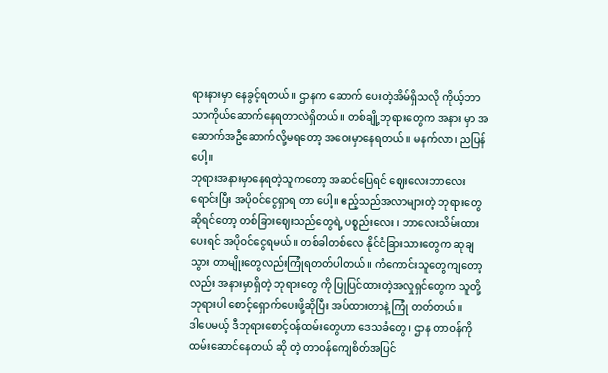ရားနားမှာ နေခွင့်ရတယ်။ ဌာနက ဆောက် ပေးတဲ့အိမ်ရှိသလို ကိုယ့်ဘာသာကိုယ်ဆောက်နေရတာလဲရှိတယ်။ တစ်ချို့ဘုရားတွေက အနား မှာ အဆောက်အဦဆောက်လို့မရတော့ အဝေးမှာနေရတယ်။ မနက်လာ၊ ညပြန်ပေါ့။
ဘုရားအနားမှာနေရတဲ့သူကတော့ အဆင်ပြေရင် ဈေးလေးဘာလေးရောင်းပြီး အပိုဝင်ငွေရှာရ တာ ပေါ့။ ဧည့်သည်အလာများတဲ့ ဘုရားတွေဆိုရင်တော့ တစ်ခြားဈေးသည်တွေရဲ့ ပစ္စည်းလေး ၊ ဘာလေးသိမ်းထားပေးရင် အပိုဝင်ငွေရမယ်။ တစ်ခါတစ်လေ နိုင်ငံခြားသားတွေက ဆုချသွား တာမျိုးတွေလည်းကြုံရတတ်ပါတယ်။ ကံကောင်းသူတွေကျတော့လည်း အနားမှာရှိတဲ့ ဘုရားတွေ ကို ပြုပြင်ထားတဲ့အလှုရှင်တွေက သူတို့ဘုရားပါ စောင့်ရှောက်ပေးဖို့ဆိုပြီး အပ်ထားတာနဲ့ ကြုံ တတ်တယ်။
ဒါပေမယ့် ဒီဘုရားစောင့်ဝန်ထမ်းတွေဟာ ဒေသခံတွေ၊ ဌာန တာဝန်ကို ထမ်းဆောင်နေတယ် ဆို တဲ့ တာဝန်ကျေစိတ်အပြင်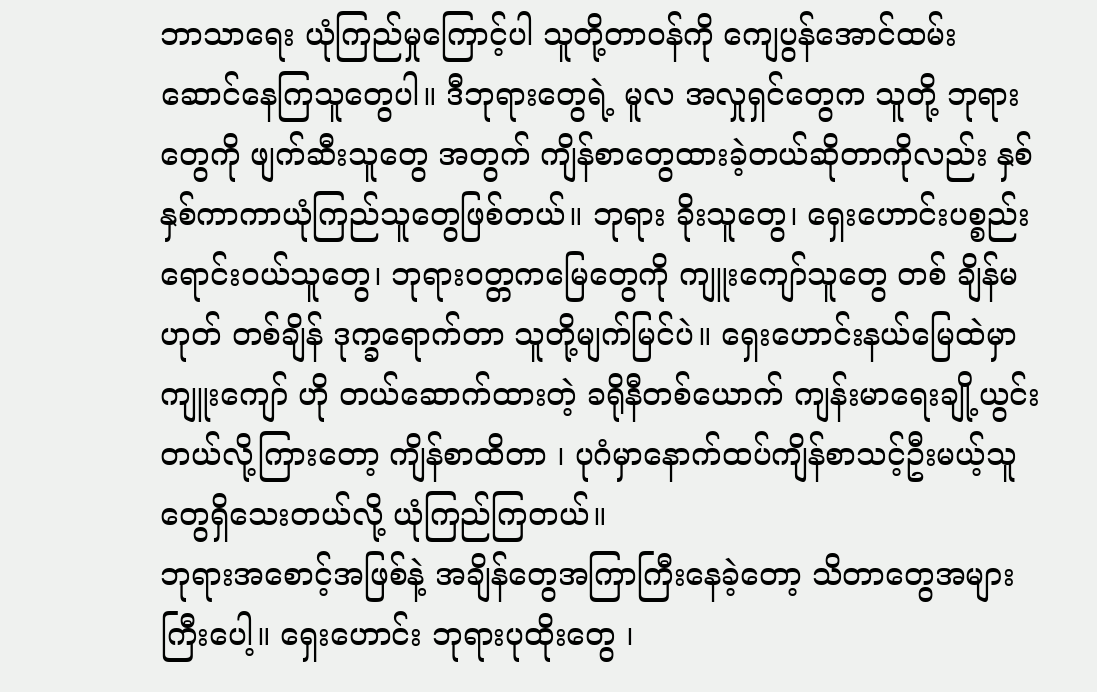ဘာသာရေး ယုံကြည်မှုကြောင့်ပါ သူတို့တာဝန်ကို ကျေပွန်အောင်ထမ်း ဆောင်နေကြသူတွေပါ။ ဒီဘုရားတွေရဲ့ မူလ အလှုရှင်တွေက သူတို့ ဘုရားတွေကို ဖျက်ဆီးသူတွေ အတွက် ကျိန်စာတွေထားခဲ့တယ်ဆိုတာကိုလည်း နှစ်နှစ်ကာကာယုံကြည်သူတွေဖြစ်တယ်။ ဘုရား ခိုးသူတွေ၊ ရှေးဟောင်းပစ္စည်းရောင်းဝယ်သူတွေ၊ ဘုရားဝတ္တကမြေတွေကို ကျူးကျော်သူတွေ တစ် ချိန်မဟုတ် တစ်ချိန် ဒုက္ခရောက်တာ သူတို့မျက်မြင်ပဲ။ ရှေးဟောင်းနယ်မြေထဲမှာ ကျူးကျော် ဟို တယ်ဆောက်ထားတဲ့ ခရိုနီတစ်ယောက် ကျန်းမာရေးချို့ယွင်းတယ်လို့ကြားတော့ ကျိန်စာထိတာ ၊ ပုဂံမှာနောက်ထပ်ကျိန်စာသင့်ဦးမယ့်သူတွေရှိသေးတယ်လို့ ယုံကြည်ကြတယ်။
ဘုရားအစောင့်အဖြစ်နဲ့ အချိန်တွေအကြာကြီးနေခဲ့တော့ သိတာတွေအများကြီးပေါ့။ ရှေးဟောင်း ဘုရားပုထိုးတွေ ၊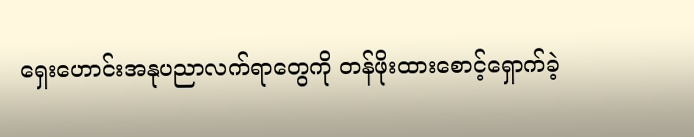ရှေးဟောင်းအနုပညာလက်ရာတွေကို တန်ဖိုးထားစောင့်ရှောက်ခဲ့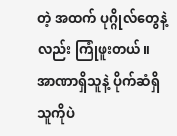တဲ့ အထက် ပုဂ္ဂိုလ်တွေနဲ့လည်း ကြုံဖူးတယ်။ အာဏာရှိသူနဲ့ ပိုက်ဆံရှိသူကိုပဲ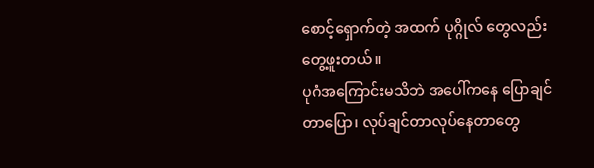စောင့်ရှောက်တဲ့ အထက် ပုဂ္ဂိုလ် တွေလည်းတွေ့ဖူးတယ်။
ပုဂံအကြောင်းမသိဘဲ အပေါ်ကနေ ပြောချင်တာပြော၊ လုပ်ချင်တာလုပ်နေတာတွေ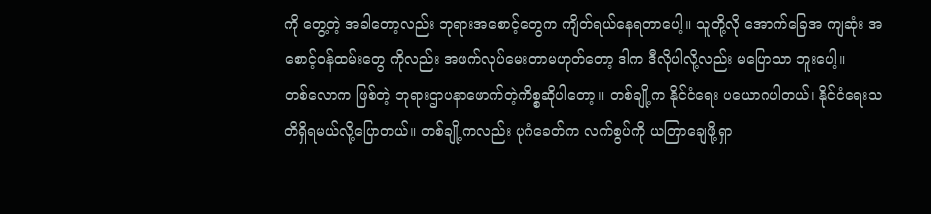ကို တွေ့တဲ့ အခါတော့လည်း ဘုရားအစောင့်တွေက ကျိတ်ရယ်နေရတာပေါ့။ သူတို့လို အောက်ခြေအ ကျဆုံး အစောင့်ဝန်ထမ်းတွေ ကိုလည်း အဖက်လုပ်မေးတာမဟုတ်တော့ ဒါက ဒီလိုပါလို့လည်း မပြောသာ ဘူးပေါ့။
တစ်လောက ဖြစ်တဲ့ ဘုရားဌာပနာဖောက်တဲ့ကိစ္စဆိုပါတော့။ တစ်ချို့က နိုင်ငံရေး ပယောဂပါတယ်၊ နိုင်ငံရေးသတိရှိရမယ်လို့ပြောတယ်။ တစ်ချို့ကလည်း ပုဂံခေတ်က လက်စွပ်ကို ယတြာချေဖို့ရှာ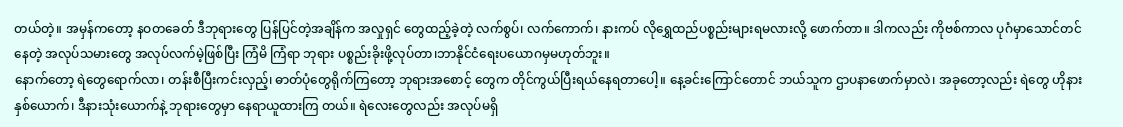တယ်တဲ့။ အမှန်ကတော့ နဝတခေတ် ဒီဘုရားတွေ ပြန်ပြင်တဲ့အချိန်က အလှုရှင် တွေထည့်ခဲ့တဲ့ လက်စွပ်၊ လက်ကောက်၊ နားကပ် လိုရွှေထည်ပစ္စည်းများရမလားလို့ ဖောက်တာ။ ဒါကလည်း ကိုဗစ်ကာလ ပုဂံမှာသောင်တင်နေတဲ့ အလုပ်သမားတွေ အလုပ်လက်မဲ့ဖြစ်ပြီး ကြံမိ ကြံရာ ဘုရား ပစ္စည်းခိုးဖို့လုပ်တာ၊ဘာနိုင်ငံရေးပယောဂမှမဟုတ်ဘူး။
နောက်တော့ ရဲတွေရောက်လာ၊ တန်းစီပြီးကင်းလှည့်၊ ဓာတ်ပုံတွေရိုက်ကြတော့ ဘုရားအစောင့် တွေက တိုင်ကွယ်ပြီးရယ်နေရတာပေါ့။ နေ့ခင်းကြောင်တောင် ဘယ်သူက ဌာပနာဖောက်မှာလဲ၊ အခုတော့လည်း ရဲတွေ ဟိုနားနှစ်ယောက်၊ ဒီနားသုံးယောက်နဲ့ ဘုရားတွေမှာ နေရာယူထားကြ တယ်။ ရဲလေးတွေလည်း အလုပ်မရှိ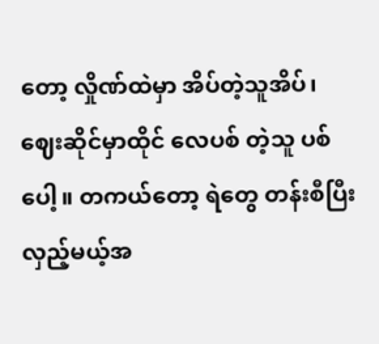တော့ လှိုဏ်ထဲမှာ အိပ်တဲ့သူအိပ်၊ ဈေးဆိုင်မှာထိုင် လေပစ် တဲ့သူ ပစ်ပေါ့။ တကယ်တော့ ရဲတွေ တန်းစီပြီးလှည့်မယ့်အ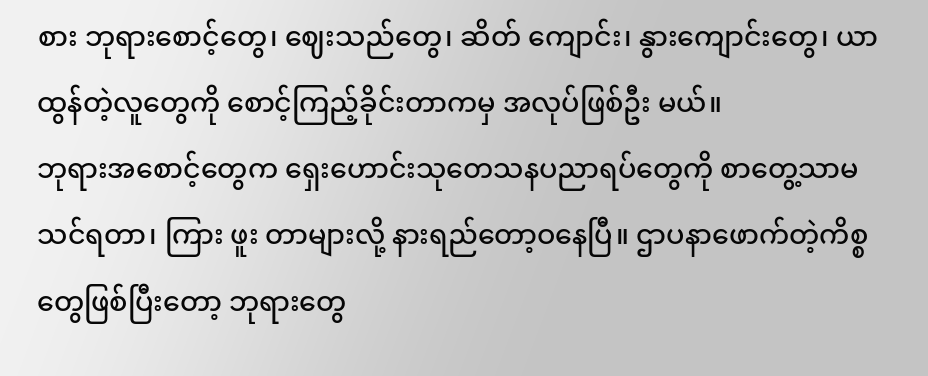စား ဘုရားစောင့်တွေ၊ ဈေးသည်တွေ၊ ဆိတ် ကျောင်း၊ နွားကျောင်းတွေ၊ ယာထွန်တဲ့လူတွေကို စောင့်ကြည့်ခိုင်းတာကမှ အလုပ်ဖြစ်ဦး မယ်။
ဘုရားအစောင့်တွေက ရှေးဟောင်းသုတေသနပညာရပ်တွေကို စာတွေ့သာမသင်ရတာ၊ ကြား ဖူး တာများလို့ နားရည်တော့ဝနေပြီ။ ဌာပနာဖောက်တဲ့ကိစ္စတွေဖြစ်ပြီးတော့ ဘုရားတွေ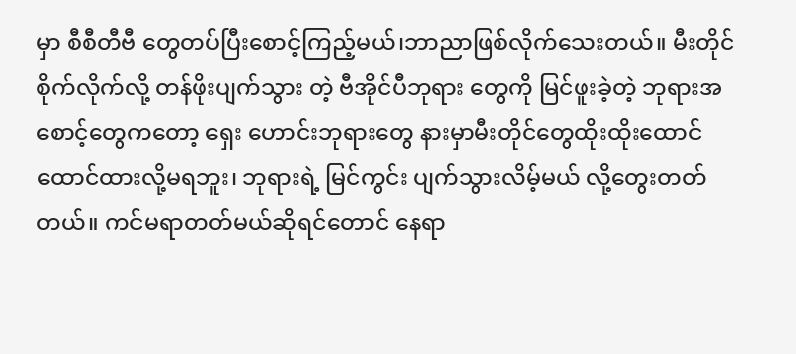မှာ စီစီတီဗီ တွေတပ်ပြီးစောင့်ကြည့်မယ်၊ဘာညာဖြစ်လိုက်သေးတယ်။ မီးတိုင်စိုက်လိုက်လို့ တန်ဖိုးပျက်သွား တဲ့ ဗီအိုင်ပီဘုရား တွေကို မြင်ဖူးခဲ့တဲ့ ဘုရားအစောင့်တွေကတော့ ရှေး ဟောင်းဘုရားတွေ နားမှာမီးတိုင်တွေထိုးထိုးထောင်ထောင်ထားလို့မရဘူး၊ ဘုရားရဲ့ မြင်ကွင်း ပျက်သွားလိမ့်မယ် လို့တွေးတတ်တယ်။ ကင်မရာတတ်မယ်ဆိုရင်တောင် နေရာ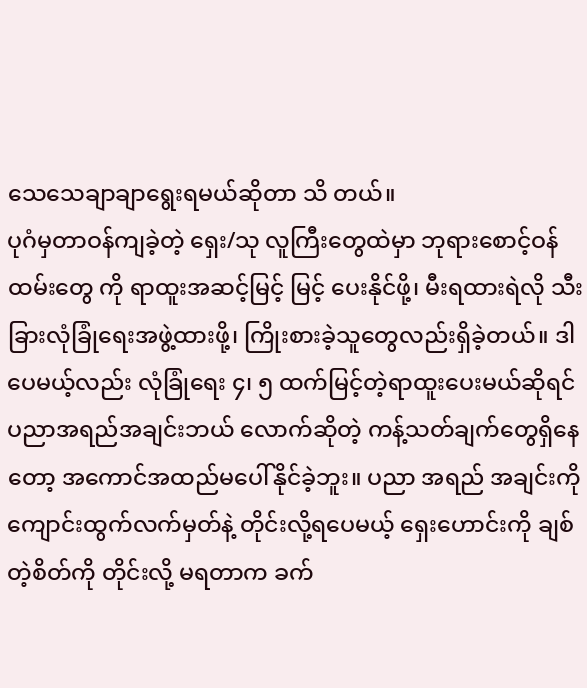သေသေချာချာရွေးရမယ်ဆိုတာ သိ တယ်။
ပုဂံမှတာဝန်ကျခဲ့တဲ့ ရှေး/သု လူကြီးတွေထဲမှာ ဘုရားစောင့်ဝန်ထမ်းတွေ ကို ရာထူးအဆင့်မြင့် မြင့် ပေးနိုင်ဖို့၊ မီးရထားရဲလို သီးခြားလုံခြုံရေးအဖွဲ့ထားဖို့၊ ကြိုးစားခဲ့သူတွေလည်းရှိခဲ့တယ်။ ဒါ ပေမယ့်လည်း လုံခြုံရေး ၄၊ ၅ ထက်မြင့်တဲ့ရာထူးပေးမယ်ဆိုရင် ပညာအရည်အချင်းဘယ် လောက်ဆိုတဲ့ ကန့်သတ်ချက်တွေရှိနေတော့ အကောင်အထည်မပေါ်နိုင်ခဲ့ဘူး။ ပညာ အရည် အချင်းကို ကျောင်းထွက်လက်မှတ်နဲ့ တိုင်းလို့ရပေမယ့် ရှေးဟောင်းကို ချစ်တဲ့စိတ်ကို တိုင်းလို့ မရတာက ခက်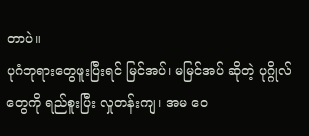တာပဲ။
ပုဂံဘုရားတွေဖူးပြီးရင် မြင်အပ်၊ မမြင်အပ် ဆိုတဲ့ ပုဂ္ဂိုလ်တွေကို ရည်စူးပြီး လှုတန်းကျ၊ အမ ဝေ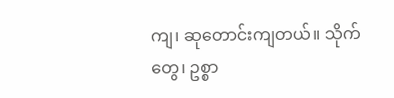ကျ၊ ဆုတောင်းကျတယ်။ သိုက်တွေ၊ ဥစ္စာ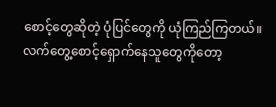စောင့်တွေဆိုတဲ့ ပုံပြင်တွေကို ယုံကြည်ကြတယ်။ လက်တွေ့စောင့်ရှောက်နေသူတွေကိုတော့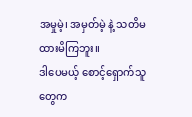အမှုမဲ့၊ အမှတ်မဲ့ နဲ့ သတိမထားမိကြဘူး။
ဒါပေမယ့် စောင့်ရှောက်သူတွေက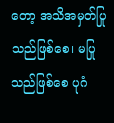တော့ အသိအမှတ်ပြုသည်ဖြစ်စေ၊ မပြုသည်ဖြစ်စေ ပုဂံ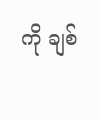ကို ချစ်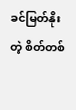ခင်မြတ်နိုး တဲ့ စိတ်တစ်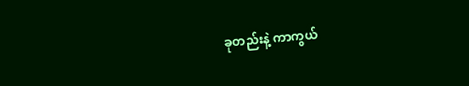ခုတည်းနဲ့ ကာကွယ်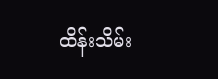ထိန်းသိမ်း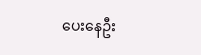ပေးနေဦး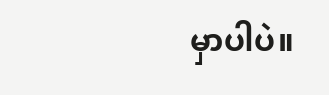မှာပါပဲ။